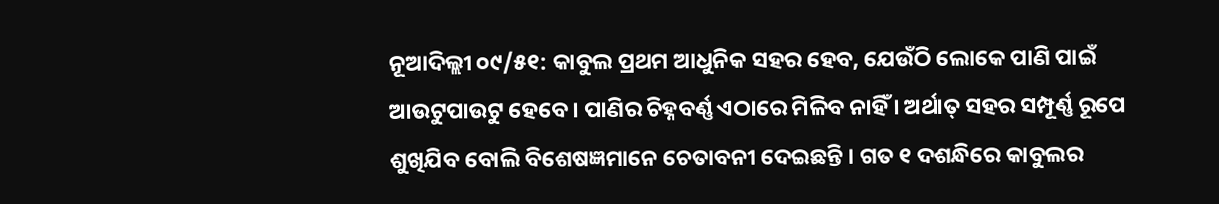ନୂଆଦିଲ୍ଲୀ ୦୯/୫୧: କାବୁଲ ପ୍ରଥମ ଆଧୁନିକ ସହର ହେବ, ଯେଉଁଠି ଲୋକେ ପାଣି ପାଇଁ ଆଉଟୁପାଉଟୁ ହେବେ । ପାଣିର ଚିହ୍ନବର୍ଣ୍ଣ ଏଠାରେ ମିଳିବ ନାହିଁ । ଅର୍ଥାତ୍‌ ସହର ସମ୍ପୂର୍ଣ୍ଣ ରୂପେ ଶୁଖିଯିବ ବୋଲି ବିଶେଷଜ୍ଞମାନେ ଚେତାବନୀ ଦେଇଛନ୍ତି । ଗତ ୧ ଦଶନ୍ଧିରେ କାବୁଲର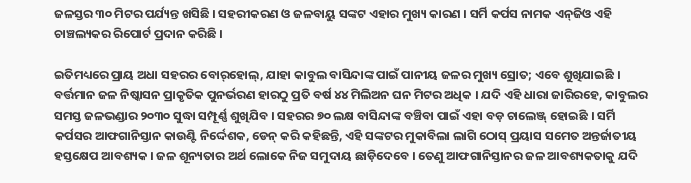ଜଳସ୍ତର ୩୦ ମିଟର ପର୍ଯ୍ୟନ୍ତ ଖସିଛି । ସହରୀକରଣ ଓ ଜଳବାୟୁ ସଙ୍କଟ ଏହାର ମୁଖ୍ୟ କାରଣ । ସର୍ମି କର୍ପସ ନାମକ ଏନ୍‌ଜିଓ ଏହି ଚାଞ୍ଚଲ୍ୟକର ରିପୋର୍ଟ ପ୍ରଦାନ କରିଛି ।

ଇତିମଧ୍ୟରେ ପ୍ରାୟ ଅଧା ସହରର ବୋର୍‌ହୋଲ୍‌, ଯାହା କାବୁଲ ବାସିନ୍ଦାଙ୍କ ପାଇଁ ପାନୀୟ ଜଳର ମୁଖ୍ୟ ସ୍ରୋତ; ଏବେ ଶୁଖିଯାଇଛି । ବର୍ତ୍ତମାନ ଜଳ ନିଷ୍କାସନ ପ୍ରାକୃତିକ ପୁନର୍ଭରଣ ହାରଠୁ ପ୍ରତି ବର୍ଷ ୪୪ ମିଲିଅନ ଘନ ମିଟର ଅଧିକ । ଯଦି ଏହି ଧାରା ଜାରିରହେ, କାବୁଲର ସମସ୍ତ ଜଳଭଣ୍ଡାର ୨୦୩୦ ସୁଦ୍ଧା ସମ୍ପୂର୍ଣ୍ଣ ଶୁଖିଯିବ । ସହରର ୭୦ ଲକ୍ଷ ବାସିନ୍ଦାଙ୍କ ବଞ୍ଚିବା ପାଇଁ ଏହା ବଡ଼ ଚାଲେଞ୍ଜ୍‌ ହୋଇଛି । ସର୍ମି କର୍ପସର ଆଫଗାନିସ୍ତାନ କାଉଣ୍ଟି ନିର୍ଦ୍ଦେଶକ, ଡେନ୍‌ କରି କହିଛନ୍ତି, ଏହି ସଙ୍କଟର ମୁକାବିଲା ଲାଗି ଠୋସ୍‌ ପ୍ରୟାସ ସମେତ ଅନ୍ତର୍ଜାତୀୟ ହସ୍ତକ୍ଷେପ ଆବଶ୍ୟକ । ଜଳ ଶୂନ୍ୟତାର ଅର୍ଥ ଲୋକେ ନିଜ ସମୁଦାୟ ଛାଡ଼ିଦେବେ । ତେଣୁ ଆଫଗାନିସ୍ତାନର ଜଳ ଆବଶ୍ୟକତାକୁ ଯଦି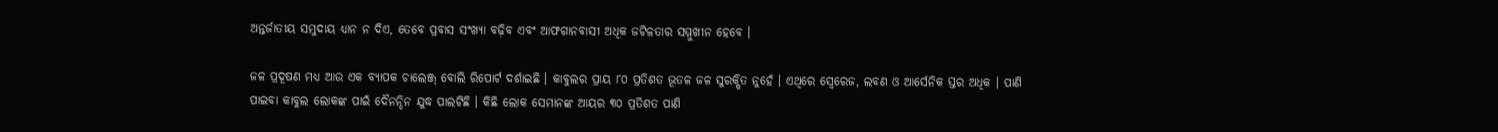ଅନ୍ତର୍ଜାତୀୟ ସମୁଦାୟ ଧ୍ୟାନ ନ ଦିଏ, ତେବେ ପ୍ରବାସ ସଂଖ୍ୟା ବଢ଼ିବ ଏବଂ ଆଫଗାନବାସୀ ଅଧିକ ଜଟିଳତାର ସମ୍ମୁଖୀନ ହେବେ ।

ଜଳ ପ୍ରଦୂଷଣ ମଧ୍ୟ ଆଉ ଏକ ବ୍ୟାପକ ଚାଲେଞ୍ଜ୍‌ ବୋଲି ରିପୋର୍ଟ ଦର୍ଶାଇଛି । କାବୁଲର ପ୍ରାୟ ୮୦ ପ୍ରତିଶତ ଭୂତଳ ଜଳ ସୁରକ୍ଷିତ ନୁହେଁ । ଏଥିରେ ସ୍ୱେରେଜ, ଲବଣ ଓ ଆର୍ସେନିକ ସ୍ତର ଅଧିକ । ପାଣି ପାଇବା କାବୁଲ ଲୋକଙ୍କ ପାଇଁ ଦୈନନ୍ଦିନ ଯୁଦ୍ଧ ପାଲଟିଛି । କିଛି ଲୋକ ସେମାନଙ୍କ ଆୟର ୩୦ ପ୍ରତିଶତ ପାଣି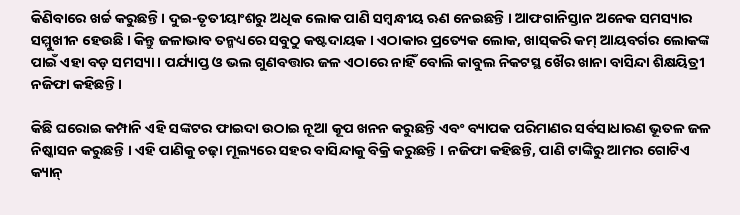କିଣିବାରେ ଖର୍ଚ୍ଚ କରୁଛନ୍ତି । ଦୁଇ-ତୃତୀୟାଂଶରୁ ଅଧିକ ଲୋକ ପାଣି ସମ୍ବନ୍ଧୀୟ ଋଣ ନେଇଛନ୍ତି । ଆଫଗାନିସ୍ତାନ ଅନେକ ସମସ୍ୟାର ସମ୍ମୁଖୀନ ହେଉଛି । କିନ୍ତୁ ଜଳାଭାବ ତନ୍ମଧ୍ୟରେ ସବୁଠୁ କଷ୍ଟଦାୟକ । ଏଠାକାର ପ୍ରତ୍ୟେକ ଲୋକ, ଖାସ୍‌କରି କମ୍‌ ଆୟବର୍ଗର ଲୋକଙ୍କ ପାଇଁ ଏହା ବଡ଼ ସମସ୍ୟା । ପର୍ଯ୍ୟାପ୍ତ ଓ ଭଲ ଗୁଣବତ୍ତାର ଜଳ ଏଠାରେ ନାହିଁ ବୋଲି କାବୁଲ ନିକଟସ୍ଥ ଖୈର ଖାନା ବାସିନ୍ଦା ଶିକ୍ଷୟିତ୍ରୀ ନଜିଫା କହିଛନ୍ତି ।

କିଛି ଘରୋଇ କମ୍ପାନି ଏହି ସଙ୍କଟର ଫାଇଦା ଉଠାଇ ନୂଆ କୂପ ଖନନ କରୁଛନ୍ତି ଏବଂ ବ୍ୟାପକ ପରିମାଣର ସର୍ବସାଧାରଣ ଭୂତଳ ଜଳ ନିଷ୍କାସନ କରୁଛନ୍ତି । ଏହି ପାଣିକୁ ଚଢ଼ା ମୂଲ୍ୟରେ ସହର ବାସିନ୍ଦାକୁ ବିକ୍ରି କରୁଛନ୍ତି । ନଜିଫା କହିଛନ୍ତି, ପାଣି ଟାଙ୍କିରୁ ଆମର ଗୋଟିଏ କ୍ୟାନ୍‌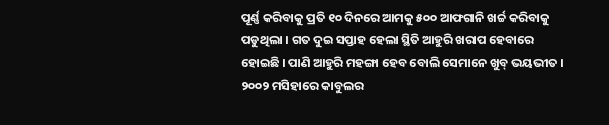ପୂର୍ଣ୍ଣ କରିବାକୁ ପ୍ରତି ୧୦ ଦିନରେ ଆମକୁ ୫୦୦ ଆଫଗାନି ଖର୍ଚ୍ଚ କରିବାକୁ ପଡୁଥିଲା । ଗତ ଦୁଇ ସପ୍ତାହ ହେଲା ସ୍ଥିତି ଆହୁରି ଖରାପ ହେବାରେ ହୋଇଛି । ପାଣି ଆହୁରି ମହଙ୍ଗା ହେବ ବୋଲି ସେମାନେ ଖୁବ୍‌ ଭୟଭୀତ । ୨୦୦୨ ମସିହାରେ କାବୁଲର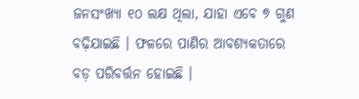ଜନସଂଖ୍ୟା ୧୦ ଲକ୍ଷ ଥିଲା, ଯାହା ଏବେ ୭ ଗୁଣ ବଢ଼ିଯାଇଛି । ଫଳରେ ପାଣିର ଆବଶ୍ୟକତାରେ ବଡ଼ ପରିବର୍ତ୍ତନ ହୋଇଛି ।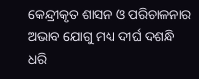କେନ୍ଦ୍ରୀକୃତ ଶାସନ ଓ ପରିଚାଳନାର ଅଭାବ ଯୋଗୁ ମଧ୍ୟ ଦୀର୍ଘ ଦଶନ୍ଧି ଧରି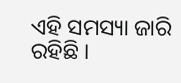ଏହି ସମସ୍ୟା ଜାରି ରହିଛି ।